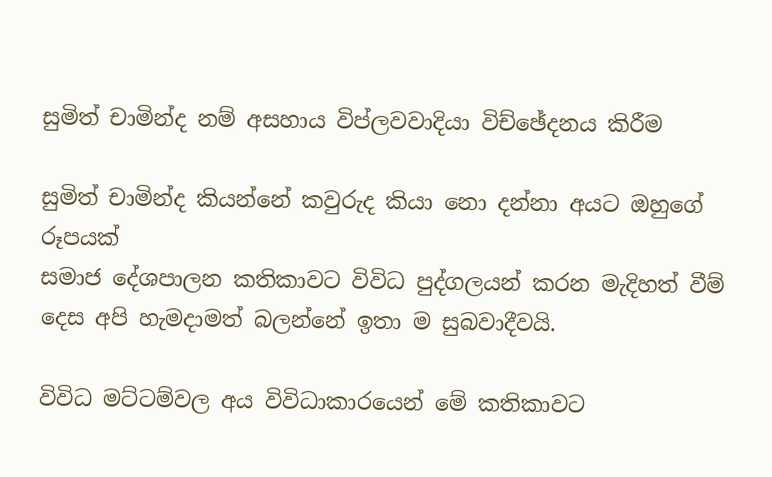සුමිත් චාමින්ද නම් අසහාය විප්ලවවාදියා විච්ඡේදනය කිරීම

සුමිත් චාමින්ද කියන්නේ කවුරුද කියා නො දන්නා අයට ඔහුගේ රූපයක්
සමාජ දේශපාලන කතිකාවට විවිධ පුද්ගලයන් කරන මැදිහත් වීම් දෙස අපි හැමදාමත් බලන්නේ ඉතා ම සුබවාදීවයි.

විවිධ මට්ටම්වල අය විවිධාකාරයෙන් මේ කතිකාවට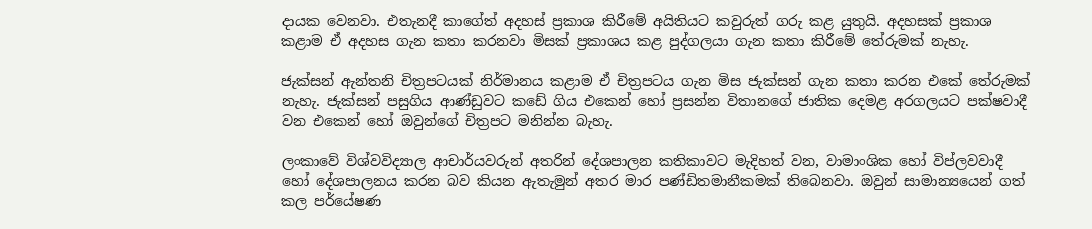දායක වෙනවා. එතැනදී කාගේත් අදහස් ප්‍රකාශ කිරීමේ අයිතියට කවුරුත් ගරු කළ යුතුයි. අදහසක් ප්‍රකාශ කළාම ඒ අදහස ගැන කතා කරනවා මිසක් ප්‍රකාශය කළ පුද්ගලයා ගැන කතා කිරීමේ තේරුමක් නැහැ.

ජැක්සන් ඇන්තනි චිත්‍රපටයක් නිර්මානය කළාම ඒ චිත්‍රපටය ගැන මිස ජැක්සන් ගැන කතා කරන එකේ තේරුමක් නැහැ. ජැක්සන් පසුගිය ආණ්ඩුවට කඩේ ගිය එකෙන් හෝ ප්‍රසන්න විතානගේ ජාතික දෙමළ අරගලයට පක්ෂවාදී වන එකෙන් හෝ ඔවුන්ගේ චිත්‍රපට මනින්න බැහැ.

ලංකාවේ විශ්වවිද්‍යාල ආචාර්යවරුන් අතරින් දේශපාලන කතිකාවට මැදිහත් වන, වාමාංශික හෝ විප්ලවවාදී හෝ දේශපාලනය කරන බව කියන ඇතැමුන් අතර මාර පණ්ඩිතමානීකමක් තිබෙනවා. ඔවුන් සාමාන්‍යයෙන් ගත් කල පර්යේෂණ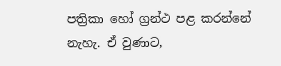පත්‍රිකා හෝ ග්‍රන්ථ පළ කරන්නේ නැහැ. ඒ වුණාට,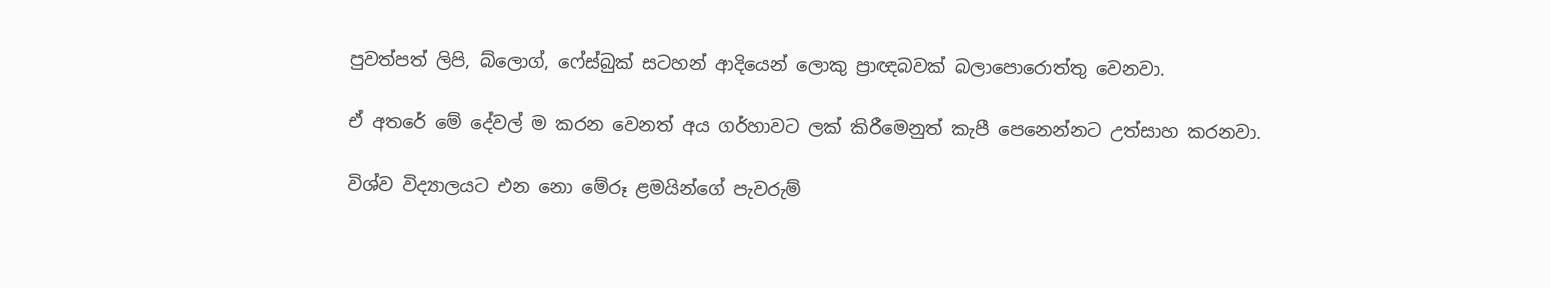පුවත්පත් ලිපි, බ්ලොග්, ෆේස්බුක් සටහන් ආදියෙන් ලොකු ප්‍රාඥබවක් බලාපොරොත්තු වෙනවා.

ඒ අතරේ මේ දේවල් ම කරන වෙනත් අය ගර්හාවට ලක් කිරීමෙනුත් කැපී පෙනෙන්නට උත්සාහ කරනවා.

විශ්ව විද්‍යාලයට එන නො මේරූ ළමයින්ගේ පැවරුම්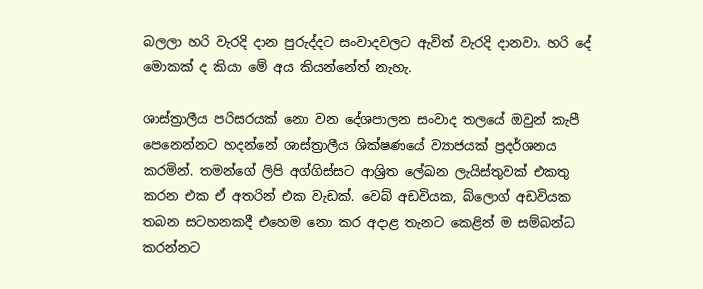බලලා හරි වැරදි දාන පුරුද්දට සංවාදවලට ඇවිත් වැරදි දානවා. හරි දේ මොකක් ද කියා මේ අය කියන්නේත් නැහැ.

ශාස්ත්‍රාලීය පරිසරයක් නො වන දේශපාලන සංවාද තලයේ ඔවුන් කැපී පෙනෙන්නට හදන්නේ ශාස්ත්‍රාලීය ශික්ෂණයේ ව්‍යාජයක් ප්‍රදර්ශනය කරමින්. තමන්ගේ ලිපි අග්ගිස්සට ආශ්‍රිත ලේඛන ලැයිස්තුවක් එකතු කරන එක ඒ අතරින් එක වැඩක්. වෙබ් අඩවියක, බ්ලොග් අඩවියක තබන සටහනකදී එහෙම නො කර අදාළ තැනට කෙළින් ම සම්බන්ධ කරන්නට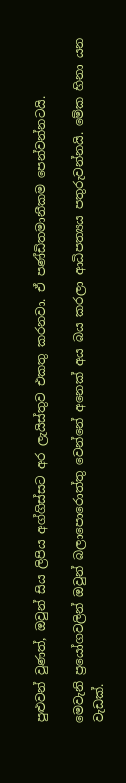පුළුවන් වුණත්, ඔවුන් සිය ලිපිය අග්ගිස්සට අර ලැයිස්තුව එකතු කරනවා. ඒ පණ්ඩිතමානීකම පෙන්වන්නටයි.

මෙවැනි ප්‍රයෝගවලින් ඔවුන් බලාපොරොත්තු වෙන්නේ අනෙක් අය බය කරලා ආධිපත්‍යය පතුරුවන්නයි. මේක හිනා යන වැඩක්.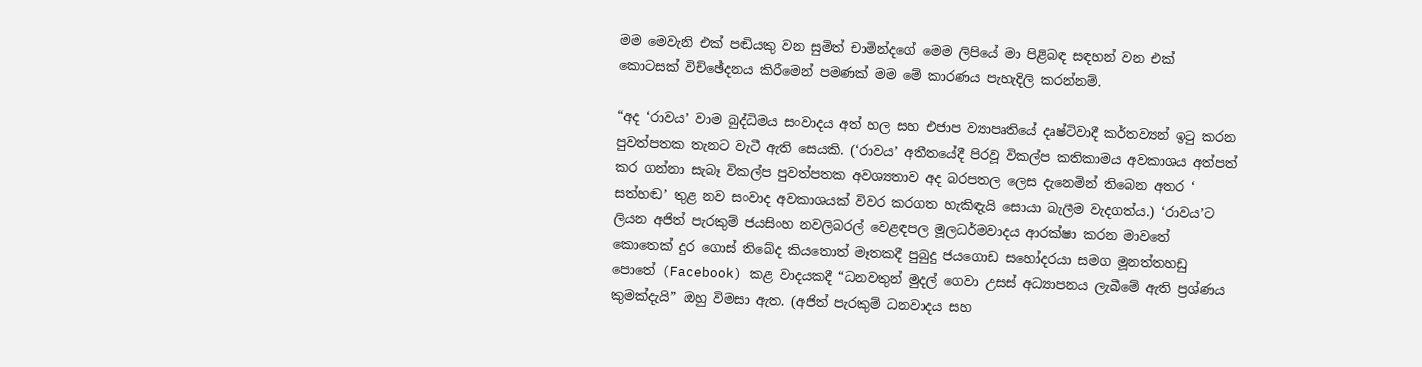මම මෙවැනි එක් පඬියකු වන සුමිත් චාමින්දගේ මෙම ලිපියේ මා පිළිබඳ සඳහන් වන එක් කොටසක් විච්ඡේදනය කිරීමෙන් පමණක් මම මේ කාරණය පැහැදිලි කරන්නම්.

“අද ‘රාවය’ වාම බුද්ධිමය සංවාදය අත් හල සහ එජාප ව්‍යාපෘතියේ දෘෂ්ටිවාදී කර්තව්‍යන් ඉටු කරන පුවත්පතක තැනට වැටී ඇති සෙයකි. (‘රාවය’ අතීතයේදී පිරවූ විකල්ප කතිකාමය අවකාශය අත්පත් කර ගන්නා සැබෑ විකල්ප පුවත්පතක අවශ්‍යතාව අද බරපතල ලෙස දැනෙමින් තිබෙන අතර ‘ සත්හඬ’ තුළ නව සංවාද අවකාශයක් විවර කරගත හැකිඳැයි සොයා බැලීම වැදගත්ය.) ‘රාවය’ට ලියන අජිත් පැරකුම් ජයසිංහ නවලිබරල් වෙළඳපල මූලධර්මවාදය ආරක්ෂා කරන මාවතේ කොතෙක් දුර ගොස් තිබේද කියතොත් මෑතකදී පුබුදු ජයගොඩ සහෝදරයා සමග මූනත්තහඩු පොතේ (Facebook) කළ වාදයකදී “ධනවතුන් මුදල් ගෙවා උසස් අධ්‍යාපනය ලැබීමේ ඇති ප්‍රශ්ණය කුමක්දැයි” ඔහු විමසා ඇත. (අජිත් පැරකුම් ධනවාදය සහ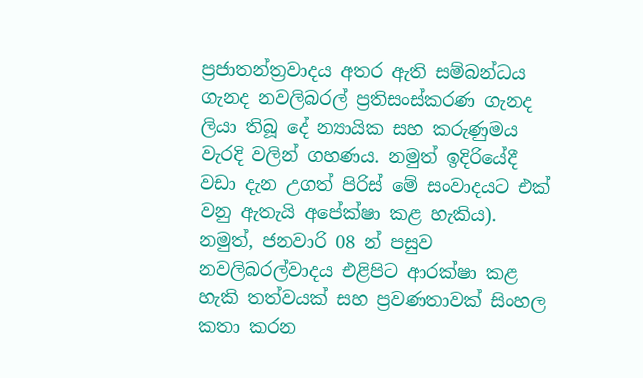ප්‍රජාතන්ත්‍රවාදය අතර ඇති සම්බන්ධය ගැනද නවලිබරල් ප්‍රතිසංස්කරණ ගැනද ලියා තිබූ දේ න්‍යායික සහ කරුණුමය වැරදි වලින් ගහණය. නමුත් ඉදිරියේදී වඩා දැන උගත් පිරිස් මේ සංවාදයට එක් වනු ඇතැයි අපේක්ෂා කළ හැකිය). නමුත්, ජනවාරි 08 න් පසුව නවලිබරල්වාදය එළිපිට ආරක්ෂා කළ හැකි තත්වයක් සහ ප්‍රවණතාවක් සිංහල කතා කරන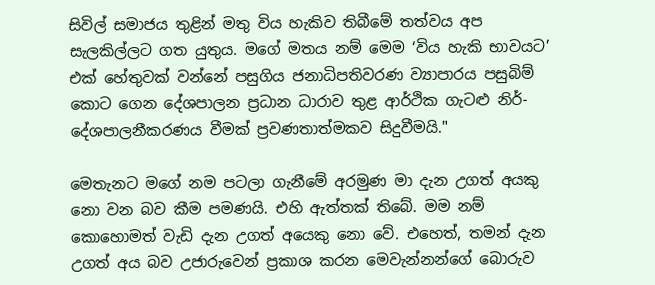සිවිල් සමාජය තුළින් මතු විය හැකිව තිබීමේ තත්වය අප සැලකිල්ලට ගත යුතුය. මගේ මතය නම් මෙම ‘විය හැකි භාවයට’ එක් හේතුවක් වන්නේ පසුගිය ජනාධිපතිවරණ ව්‍යාපාරය පසුබිම් කොට ගෙන දේශපාලන ප්‍රධාන ධාරාව තුළ ආර්ථික ගැටළු නිර්-දේශපාලනීකරණය වීමක් ප්‍රවණතාත්මකව සිදුවීමයි."

මෙතැනට මගේ නම පටලා ගැනීමේ අරමුණ මා දැන උගත් අයකු නො වන බව කීම පමණයි. එහි ඇත්තක් තිබේ. මම නම් කොහොමත් වැඩි දැන උගත් අයෙකු නො වේ. එහෙත්, තමන් දැන උගත් අය බව උජාරුවෙන් ප්‍රකාශ කරන මෙවැන්නන්ගේ බොරුව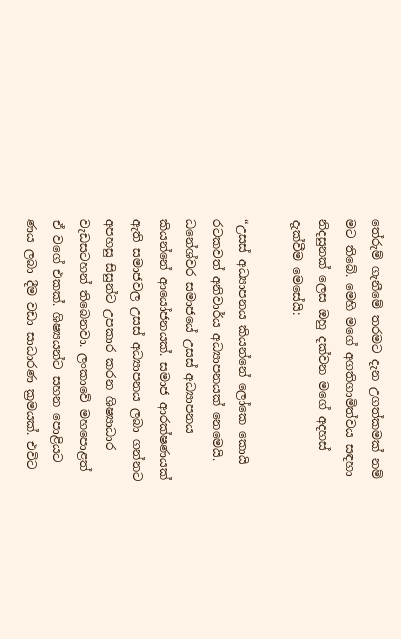තේරුම් ගැනීමේ තරමට දැන උගත්කමක් නම් මට තිබේ. මෙහි මගේ අගතිගාමිත්වය සඳහා නිදසුනක් ලෙස ඔහු දක්වන මගේ අදහස් දැක්වීම මෙසේයි:

“උසස් අධ්‍යාපනය කියන්නේ ලෝකෙ කොයි රටකවත් අනිවාර්ය අධ්‍යාපනයක් නෙමෙයි. ධනේශ්වර සමාජයේ උසස් අධ්‍යාපනය කියන්නේ ආයෝජනයක්. සමාජ ආරක්ෂණයක් ඇති සමාජවල උසස් අධ්‍යාපනය ලබා ගන්නට අපහසු සිසුන්ට උපකාර කරන ශිෂ්‍යාධාර වැඩසටහන් තිබෙනවා. ලංකාවේ මහපොළත් ඒ වගේ එකක්. ශිෂ්‍යයන්ට සහන පොළියට ණය ලබා දීම වඩා සාධාරණ ක්‍රමයක්. එවිට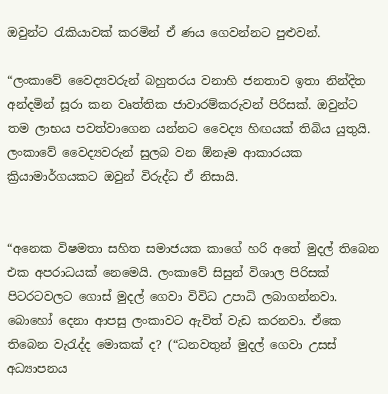ඔවුන්ට රැකියාවක් කරමින් ඒ ණය ගෙවන්නට පුළුවන්.

“ලංකාවේ වෛද්‍යවරුන් බහුතරය වනාහි ජනතාව ඉතා නින්දිත අන්දමින් සූරා කන වෘත්තික ජාවාරම්කරුවන් පිරිසක්. ඔවුන්ට තම ලාභය පවත්වාගෙන යන්නට වෛද්‍ය හිඟයක් තිබිය යුතුයි. ලංකාවේ වෛද්‍යවරුන් සුලබ වන ඕනෑම ආකාරයක ක්‍රියාමාර්ගයකට ඔවුන් විරුද්ධ ඒ නිසායි.


“අනෙක විෂමතා සහිත සමාජයක කාගේ හරි අතේ මුදල් තිබෙන එක අපරාධයක් නෙමෙයි. ලංකාවේ සිසුන් විශාල පිරිසක් පිටරටවලට ගොස් මුදල් ගෙවා විවිධ උපාධි ලබාගන්නවා. බොහෝ දෙනා ආපසු ලංකාවට ඇවිත් වැඩ කරනවා. ඒකෙ තිබෙන වැරැද්ද මොකක් ද? (“ධනවතුන් මුදල් ගෙවා උසස් අධ්‍යාපනය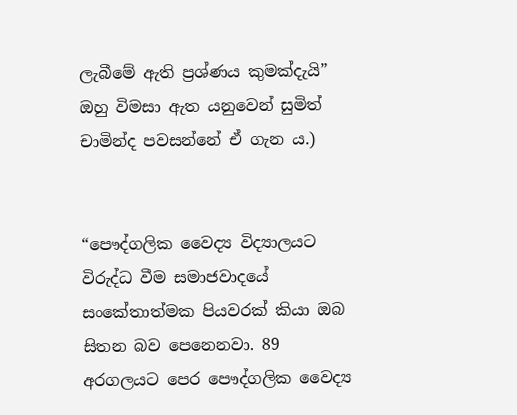ලැබීමේ ඇති ප්‍රශ්ණය කුමක්දැයි” ඔහු විමසා ඇත යනුවෙන් සුමිත් චාමින්ද පවසන්නේ ඒ ගැන ය.)


“පෞද්ගලික වෛද්‍ය විද්‍යාලයට විරුද්ධ වීම සමාජවාදයේ සංකේතාත්මක පියවරක් කියා ඔබ සිතන බව පෙනෙනවා. 89 අරගලයට පෙර පෞද්ගලික වෛද්‍ය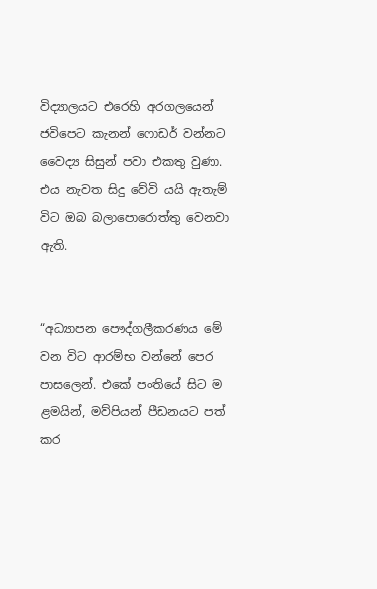විද්‍යාලයට එරෙහි අරගලයෙන් ජවිපෙට කැනන් ෆොඩර් වන්නට වෛද්‍ය සිසුන් පවා එකතු වුණා. එය නැවත සිදු වේවි යයි ඇතැම් විට ඔබ බලාපොරොත්තු වෙනවා ඇති.


“අධ්‍යාපන පෞද්ගලීකරණය මේ වන විට ආරම්භ වන්නේ පෙර පාසලෙන්. එකේ පංතියේ සිට ම ළමයින්, මව්පියන් පීඩනයට පත් කර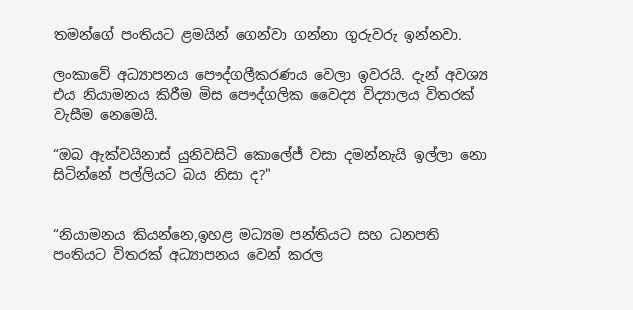තමන්ගේ පංතියට ළමයින් ගෙන්වා ගන්නා ගුරුවරු ඉන්නවා.

ලංකාවේ අධ්‍යාපනය පෞද්ගලීකරණය වෙලා ඉවරයි. දැන් අවශ්‍ය එය නියාමනය කිරීම මිස පෞද්ගලික වෛද්‍ය විද්‍යාලය විතරක් වැසීම නෙමෙයි.

“ඔබ ඇක්වයිනාස් යුනිවසිටි කොලේජ් වසා දමන්නැයි ඉල්ලා නො සිටින්නේ පල්ලියට බය නිසා ද?"


“නියාමනය කියන්නෙ,ඉහළ මධ්‍යම පන්තියට සහ ධනපති පංතියට විතරක් අධ්‍යාපනය වෙන් කරල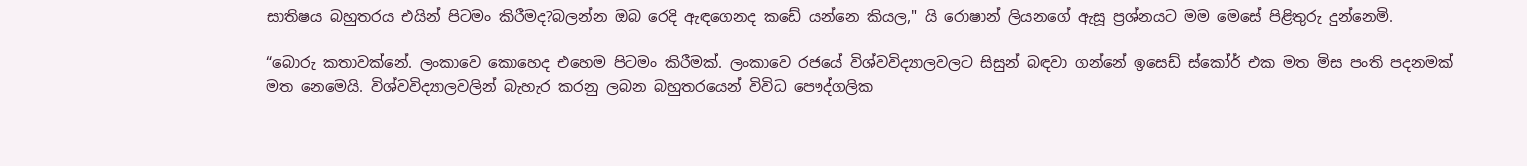සාතිෂය බහුතරය එයින් පිටමං කිරීමද?බලන්න ඔබ රෙදි ඇඳගෙනද කඩේ යන්නෙ කියල," යි රොෂාන් ලියනගේ ඇසූ ප්‍රශ්නයට මම මෙසේ පිළිතුරු දුන්නෙමි.

“බොරු කතාවක්නේ. ලංකාවෙ කොහෙද එහෙම පිටමං කිරීමක්. ලංකාවෙ රජයේ විශ්වවිද්‍යාලවලට සිසුන් බඳවා ගන්නේ ඉසෙඩ් ස්කෝර් එක මත මිස පංති පදනමක් මත නෙමෙයි. විශ්වවිද්‍යාලවලින් බැහැර කරනු ලබන බහුතරයෙන් විවිධ පෞද්ගලික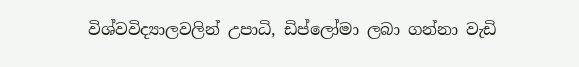විශ්වවිද්‍යාලවලින් උපාධි, ඩිප්ලෝමා ලබා ගන්නා වැඩි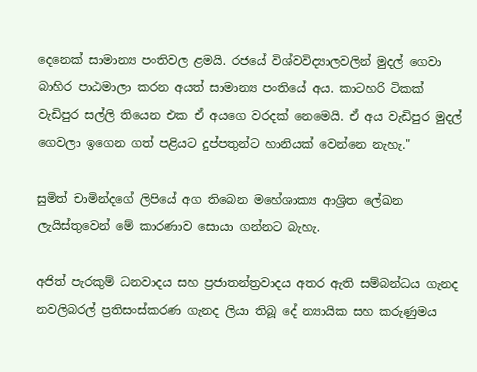දෙනෙක් සාමාන්‍ය පංතිවල ළමයි. රජයේ විශ්වවිද්‍යාලවලින් මුදල් ගෙවා බාහිර පාඨමාලා කරන අයත් සාමාන්‍ය පංතියේ අය. කාටහරි ටිකක් වැඩිපුර සල්ලි තියෙන එක ඒ අයගෙ වරදක් නෙමෙයි. ඒ අය වැඩිපුර මුදල් ගෙවලා ඉගෙන ගත් පළියට දුප්පතුන්ට හානියක් වෙන්නෙ නැහැ."

සුමිත් චාමින්දගේ ලිපියේ අග තිබෙන මහේශාක්‍ය ආශ්‍රිත ලේඛන ලැයිස්තුවෙන් මේ කාරණාව සොයා ගන්නට බැහැ.

අජිත් පැරකුම් ධනවාදය සහ ප්‍රජාතන්ත්‍රවාදය අතර ඇති සම්බන්ධය ගැනද නවලිබරල් ප්‍රතිසංස්කරණ ගැනද ලියා තිබූ දේ න්‍යායික සහ කරුණුමය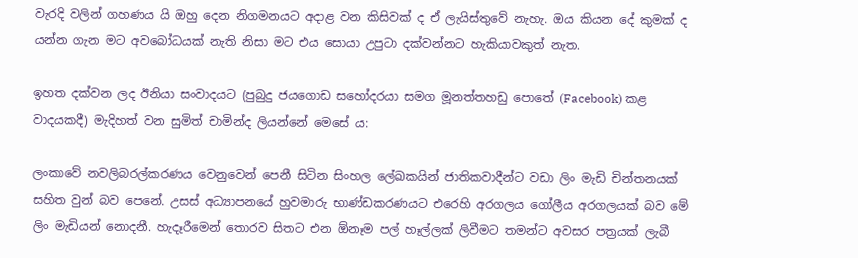වැරදි වලින් ගහණය යි ඔහු දෙන නිගමනයට අදාළ වන කිසිවක් ද ඒ ලැයිස්තුවේ නැහැ. ඔය කියන දේ කුමක් ද යන්න ගැන මට අවබෝධයක් නැති නිසා මට එය සොයා උපුටා දක්වන්නට හැකියාවකුත් නැත.

ඉහත දක්වන ලද ඊනියා සංවාදයට (පුබුදු ජයගොඩ සහෝදරයා සමග මූනත්තහඩු පොතේ (Facebook) කළ වාදයකදී) මැදිහත් වන සුමිත් චාමින්ද ලියන්නේ මෙසේ ය:

ලංකාවේ නවලිබරල්කරණය වෙනුවෙන් පෙනී සිටින සිංහල ලේඛකයින් ජාතිකවාදීන්ට වඩා ලිං මැඩි චින්තනයක් සහිත වුන් බව පෙනේ. උසස් අධ්‍යාපනයේ හුවමාරු භාණ්ඩකරණයට එරෙහි අරගලය ගෝලීය අරගලයක් බව මේ ලිං මැඩියන් නොදනී. හැදෑරීමෙන් තොරව සිතට එන ඕනෑම පල් හෑල්ලක් ලිවීමට තමන්ට අවසර පත්‍රයක් ලැබී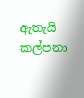ඇතැයි කල්පනා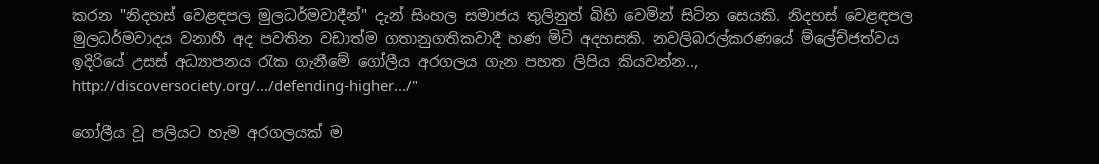කරන "නිදහස් වෙළඳපල මුලධර්මවාදීන්" දැන් සිංහල සමාජය තුලිනුත් බිහි වෙමින් සිටින සෙයකි. නිදහස් වෙළඳපල මුලධර්මවාදය වනාහී අද පවතින වඩාත්ම ගතානුගතිකවාදී හණ මිටි අදහසකි. නවලිබරල්කරණයේ ම්ලේච්ජත්වය ඉදිරියේ උසස් අධ්‍යාපනය රැක ගැනීමේ ගෝලීය අරගලය ගැන පහත ලිපිය කියවන්න.., http://discoversociety.org/.../defending-higher.../"

ගෝලීය වූ පලියට හැම අරගලයක් ම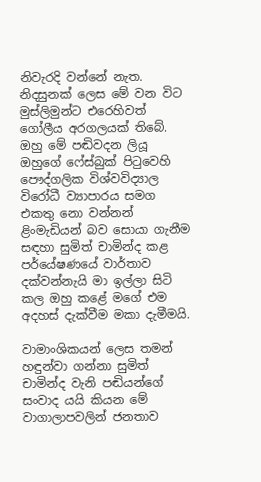නිවැරදි වන්නේ නැත. නිදසුනක් ලෙස මේ වන විට මුස්ලිමුන්ට එරෙහිවත් ගෝලීය අරගලයක් තිබේ. ඔහු මේ පඬිවදන ලියූ ඔහුගේ ෆේස්බුක් පිටුවෙහි පෞද්ගලික විශ්වවිද්‍යාල විරෝධී ව්‍යාපාරය සමග එකතු නො වන්නන් ළිංමැඩියන් බව සොයා ගැනීම සඳහා සුමිත් චාමින්ද කළ පර්යේෂණයේ වාර්තාව දක්වන්නැයි මා ඉල්ලා සිටි කල ඔහු කළේ මගේ එම අදහස් දැක්වීම මකා දැමීමයි.

වාමාංශිකයන් ලෙස තමන් හඳුන්වා ගන්නා සුමිත් චාමින්ද වැනි පඬියන්ගේ සංවාද යයි කියන මේ වාගාලාපවලින් ජනතාව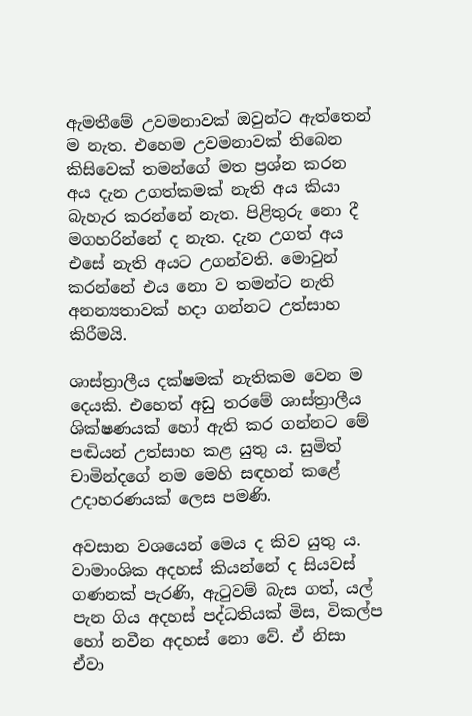ඇමතීමේ උවමනාවක් ඔවුන්ට ඇත්තෙන් ම නැත. එහෙම උවමනාවක් තිබෙන කිසිවෙක් තමන්ගේ මත ප්‍රශ්න කරන අය දැන උගත්කමක් නැති අය කියා බැහැර කරන්නේ නැත. පිළිතුරු නො දී මගහරින්නේ ද නැත. දැන උගත් අය එසේ නැති අයට උගන්වති. මොවුන් කරන්නේ එය නො ව තමන්ට නැති අනන්‍යතාවක් හදා ගන්නට උත්සාහ කිරීමයි.

ශාස්ත්‍රාලීය දක්ෂමක් නැතිකම වෙන ම දෙයකි. එහෙත් අඩු තරමේ ශාස්ත්‍රාලීය ශික්ෂණයක් හෝ ඇති කර ගන්නට මේ පඬියන් උත්සාහ කළ යුතු ය. සුමිත් චාමින්දගේ නම මෙහි සඳහන් කළේ උදාහරණයක් ලෙස පමණි.

අවසාන වශයෙන් මෙය ද කිව යුතු ය. වාමාංශික අදහස් කියන්නේ ද සියවස් ගණනක් පැරණි, ඇටුවම් බැස ගත්, යල් පැන ගිය අදහස් පද්ධතියක් මිස, විකල්ප හෝ නවීන අදහස් නො වේ. ඒ නිසා ඒවා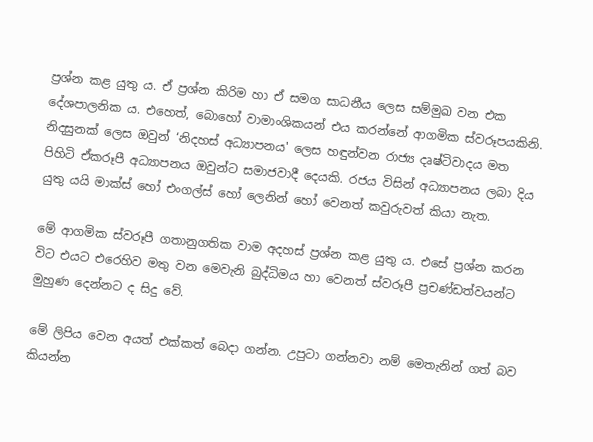ප්‍රශ්න කළ යුතු ය. ඒ ප්‍රශ්න කිරිම හා ඒ සමග සාධනීය ලෙස සම්මුඛ වන එක දේශපාලනික ය. එහෙත්, බොහෝ වාමාංශිකයන් එය කරන්නේ ආගමික ස්වරූපයකිනි. නිදසුනක් ලෙස ඔවුන් ‘නිදහස් අධ්‍යාපනය' ලෙස හඳුන්වන රාජ්‍ය දෘෂ්ටිවාදය මත පිහිටි ඒකරූපී අධ්‍යාපනය ඔවුන්ට සමාජවාදී දෙයකි. රජය විසින් අධ්‍යාපනය ලබා දිය යුතු යයි මාක්ස් හෝ එංගල්ස් හෝ ලෙනින් හෝ වෙනත් කවුරුවත් කියා නැත.

මේ ආගමික ස්වරූපී ගතානුගතික වාම අදහස් ප්‍රශ්න කළ යුතු ය. එසේ ප්‍රශ්න කරන විට එයට එරෙහිව මතු වන මෙවැනි බුද්ධිමය හා වෙනත් ස්වරූපී ප්‍රචණ්ඩත්වයන්ට මුහුණ දෙන්නට ද සිදු වේ.

මේ ලිපිය වෙන අයත් එක්කත් බෙදා ගන්න. උපුටා ගන්නවා නම් ‍මෙතැනින් ගත් බව කියන්න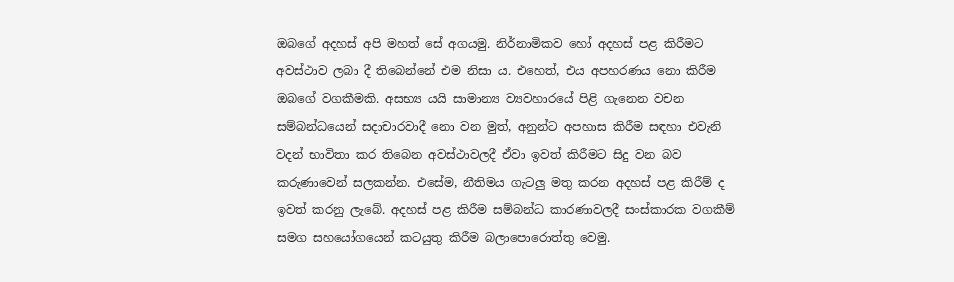ඔබගේ අදහස් අපි මහත් සේ අගයමු. නිර්නාමිකව හෝ අදහස් පළ කිරීමට අවස්ථාව ලබා දී තිබෙන්නේ එම නිසා ය. එහෙත්, එය අපහරණය නො කිරීම ඔබ‍ගේ වගකීමකි. අසභ්‍ය යයි සාමාන්‍ය ව්‍යවහාරයේ පිළි ගැනෙන වචන සම්බන්ධයෙන් සදාචාරවාදී නො වන මුත්, අනුන්ට අපහාස කිරීම සඳහා එවැනි වදන් භාවිතා කර තිබෙන අවස්ථාවලදී ඒවා ඉවත් කිරීමට සිදු වන බව කරුණාවෙන් සලකන්න. එසේම, නීතිමය ගැටලු මතු කරන අදහස් පළ කිරීම් ද ඉවත් කරනු ලැබේ. අදහස් පළ කිරීම සම්බන්ධ කාරණාවලදී සංස්කාරක වගකීම් සමග සහයෝගයෙන් කටයුතු කිරීම බලාපොරොත්තු වෙමු.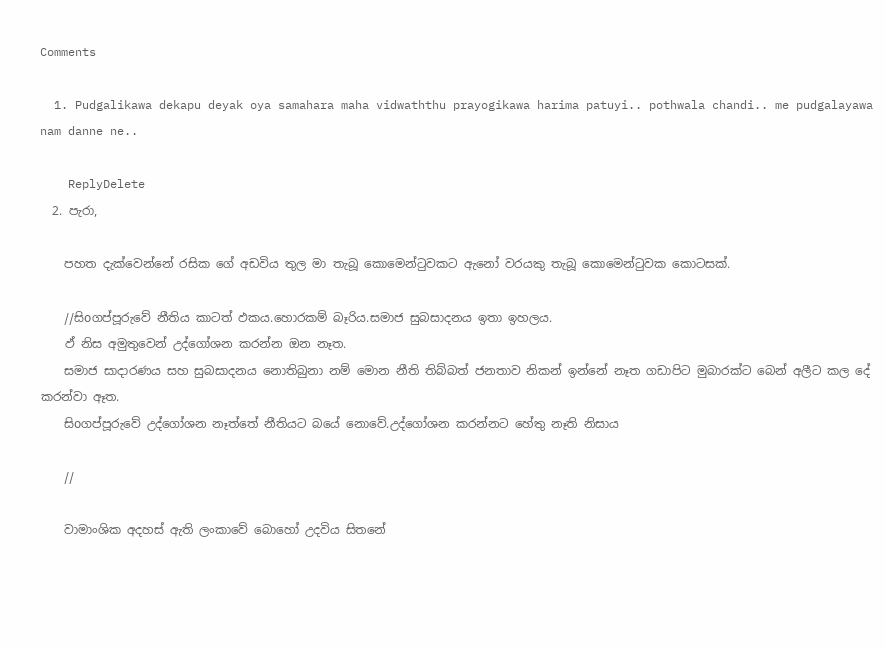Comments

  1. Pudgalikawa dekapu deyak oya samahara maha vidwaththu prayogikawa harima patuyi.. pothwala chandi.. me pudgalayawa nam danne ne..

    ReplyDelete
  2. පැරා,

    පහත දැක්වෙන්නේ රසික ගේ අඩවිය තුල මා තැබූ කොමෙන්ටුවකට ඇනෝ වරයකු තැබූ කොමෙන්ටුවක කොටසක්.

    //සිoගප්පූරුවේ නීතිය කාටත් ඵකය.හොරකම් බෑරිය.සමාජ සුබසාදනය ඉතා ඉහලය.
    ඵ් නිස අමුතුවෙන් උද්ගෝශන කරන්න ඔන නෑත.
    සමාජ සාදාරණය සහ සුබසාදනය නොතිබුනා නම් මොන නීති තිබ්බත් ජනතාව නිකන් ඉන්නේ නෑත ගඩාපිට මුබාරක්ට බෙන් අලීට කල දේ කරන්වා ඈත.
    සිoගප්පූරුවේ උද්ගෝශන නෑත්තේ නීතියට බයේ නොවේ.උද්ගෝශන කරන්නට හේතු නෑති නිසාය

    //

    වාමාංශික අදහස් ඇති ලංකාවේ බොහෝ උදවිය සිතනේ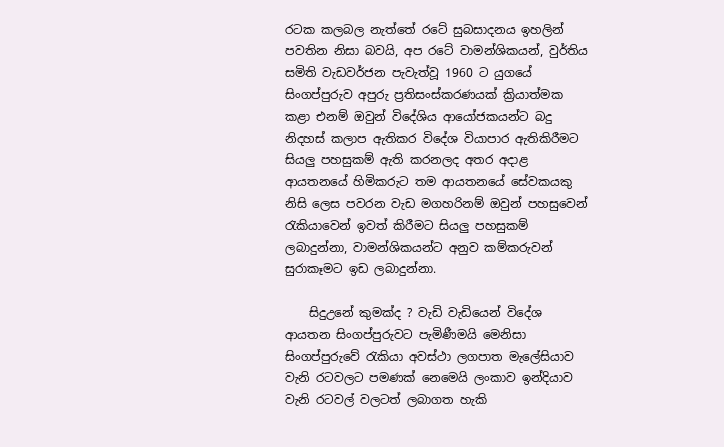රටක කලබල නැත්තේ රටේ සුබසාදනය ඉහලින් පවතින නිසා බවයි, අප රටේ වාමන්ශිකයන්, වුර්තිය සමිති වැඩවර්ජන පැවැත්වූ 1960 ට යුගයේ සිංගප්පුරුව අපුරු ප්‍රතිසංස්කරණයක් ක්‍රියාත්මක කළා එනම් ඔවුන් විදේශිය ආයෝජකයන්ට බදු නිදහස් කලාප ඇතිකර විදේශ වියාපාර ඇතිකිරීමට සියලු පහසුකම් ඇති කරනලද අතර අදාළ ආයතනයේ හිමිකරුට තම ආයතනයේ සේවකයකු නිසි ලෙස පවරන වැඩ මගහරිනම් ඔවුන් පහසුවෙන් රැකියාවෙන් ඉවත් කිරීමට සියලු පහසුකම් ලබාදුන්නා, වාමන්ශිකයන්ට අනුව කම්කරුවන් සුරාකෑමට ඉඩ ලබාදුන්නා.

    සිදුඋනේ කුමක්ද ? වැඩි වැඩියෙන් විදේශ ආයතන සිංගප්පුරුවට පැමිණීමයි මෙනිසා සිංගප්පුරුවේ රැකියා අවස්ථා ලගපාත මැලේසියාව වැනි රටවලට පමණක් නෙමෙයි ලංකාව ඉන්දියාව වැනි රටවල් වලටත් ලබාගත හැකි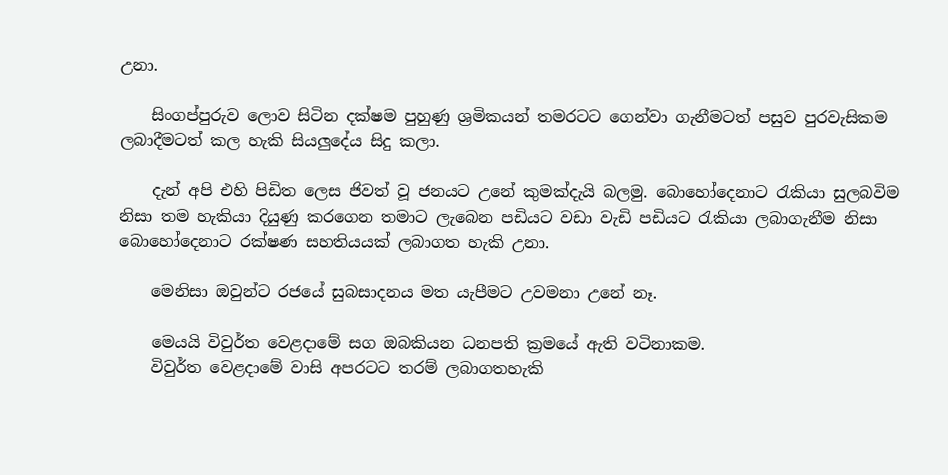උනා.

    සිංගප්පුරුව ලොව සිටින දක්ෂම පුහුණු ශ්‍රමිකයන් තමරටට ගෙන්වා ගැනීමටත් පසුව පුරවැසිකම ලබාදීමටත් කල හැකි සියලුදේය සිදු කලා.

    දැන් අපි එහි පිඩිත ලෙස ජිවත් වූ ජනයට උනේ කුමක්දැයි බලමු. බොහෝදෙනාට රැකියා සුලබවිම නිසා තම හැකියා දියුණු කරගෙන තමාට ලැබෙන පඩියට වඩා වැඩි පඩියට රැකියා ලබාගැනීම නිසා බොහෝදෙනාට රක්ෂණ සහතියයක් ලබාගත හැකි උනා.

    මෙනිසා ඔවුන්ට රජයේ සුබසාදනය මත යැපීමට උවමනා උනේ නෑ.

    මෙයයි විවුර්ත වෙළදාමේ සග ඔබකියන ධනපති ක්‍රමයේ ඇති වටිනාකම.
    විවුර්ත වෙළදාමේ වාසි අපරටට තරම් ලබාගතහැකි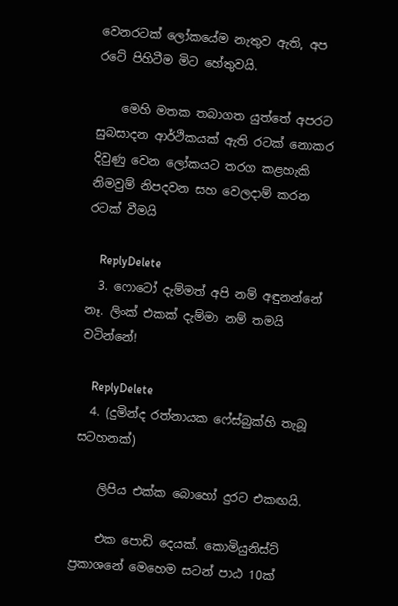වෙනරටක් ලෝකයේම නැතුව ඇති, අප රටේ පිහිටීම මිට හේතුවයි.

    මෙහි මතක තබාගත යුත්තේ අපරට සුබසාදන ආර්ථිකයක් ඇති රටක් නොකර දිවුණු වෙන ලෝකයට තරග කළහැකි නිමවුම් නිපදවන සහ වෙලදාම් කරන රටක් වීමයි

    ReplyDelete
  3. ෆොටෝ දැම්මත් අපි නම් අඳුනන්නේ නෑ. ලිංක් එකක් දැම්මා නම් තමයි වටින්නේ!

    ReplyDelete
  4. (දුමින්ද රත්නායක ෆේස්බුක්හි තැබූ සටහනක්)

    ලිපිය එක්ක බොහෝ දුරට එකඟයි.

    එක පොඩි දෙයක්. කොමියුනිස්ට් ප්‍රකාශනේ මෙහෙම සටන් පාඨ 10ක්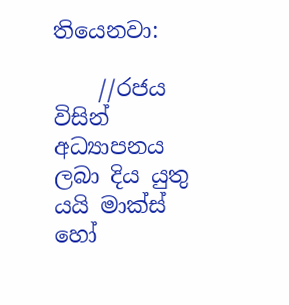තියෙනවා:

    //රජය විසින් අධ්‍යාපනය ලබා දිය යුතු යයි මාක්ස් හෝ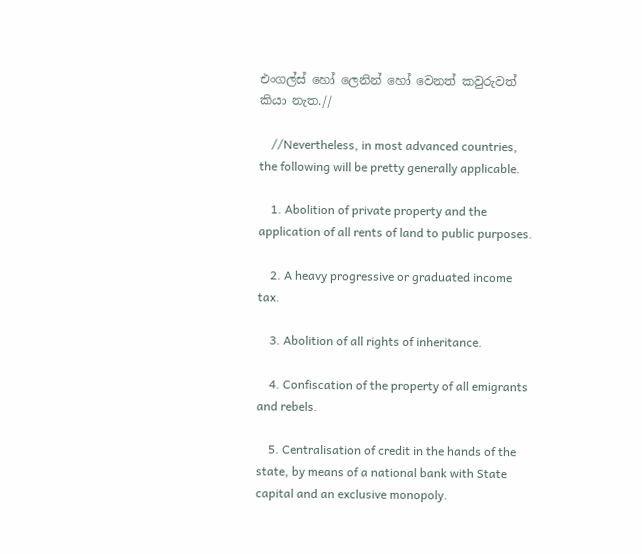එංගල්ස් හෝ ලෙනින් හෝ වෙනත් කවුරුවත් කියා නැත.//

    //Nevertheless, in most advanced countries, the following will be pretty generally applicable.

    1. Abolition of private property and the application of all rents of land to public purposes.

    2. A heavy progressive or graduated income tax.

    3. Abolition of all rights of inheritance.

    4. Confiscation of the property of all emigrants and rebels.

    5. Centralisation of credit in the hands of the state, by means of a national bank with State capital and an exclusive monopoly.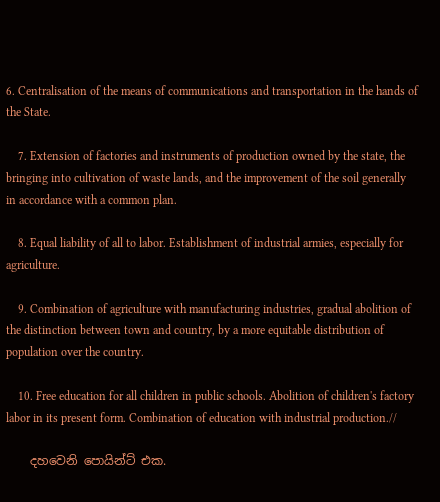6. Centralisation of the means of communications and transportation in the hands of the State.

    7. Extension of factories and instruments of production owned by the state, the bringing into cultivation of waste lands, and the improvement of the soil generally in accordance with a common plan.

    8. Equal liability of all to labor. Establishment of industrial armies, especially for agriculture.

    9. Combination of agriculture with manufacturing industries, gradual abolition of the distinction between town and country, by a more equitable distribution of population over the country.

    10. Free education for all children in public schools. Abolition of children's factory labor in its present form. Combination of education with industrial production.//

    දහවෙනි පොයින්ට් එක.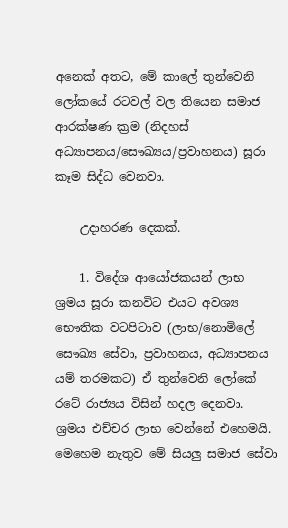අනෙක් අතට, මේ කාලේ තුන්වෙනි ලෝකයේ රටවල් වල තියෙන සමාජ ආරක්ෂණ ක්‍රම (නිදහස් අධ්‍යාපනය/සෞඛ්‍යය/ප්‍රවාහනය) සූරා කෑම සිද්ධ වෙනවා.

    උදාහරණ දෙකක්.

    1. විදේශ ආයෝජකයන් ලාභ ශ්‍රමය සූරා කනවිට එයට අවශ්‍ය භෞතික වටපිටාව (ලාභ/නොමිලේ සෞඛ්‍ය සේවා, ප්‍රවාහනය, අධ්‍යාපනය යම් තරමකට) ඒ තුන්වෙනි ලෝකේ රටේ රාජ්‍යය විසින් හදල දෙනවා. ශ්‍රමය එච්චර ලාභ වෙන්නේ එහෙමයි. මෙහෙම නැතුව මේ සියලු සමාජ සේවා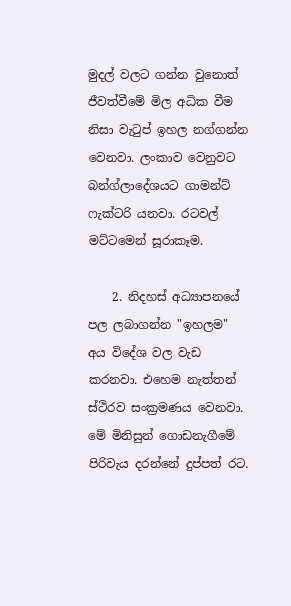මුදල් වලට ගන්න වුනොත් ජීවත්වීමේ මිල අධික වීම නිසා වැටුප් ඉහල නග්ගන්න වෙනවා. ලංකාව වෙනුවට බන්ග්ලාදේශයට ගාමන්ට් ෆැක්ටරි යනවා. රටවල් මට්ටමෙන් සූරාකෑම.

    2. නිදහස් අධ්‍යාපනයේ පල ලබාගන්න "ඉහලම" අය විදේශ වල වැඩ කරනවා. එහෙම නැත්තන් ස්ථිරව සංක්‍රමණය වෙනවා. මේ මිනිසුන් ගොඩනැගීමේ පිරිවැය දරන්නේ දුප්පත් රට.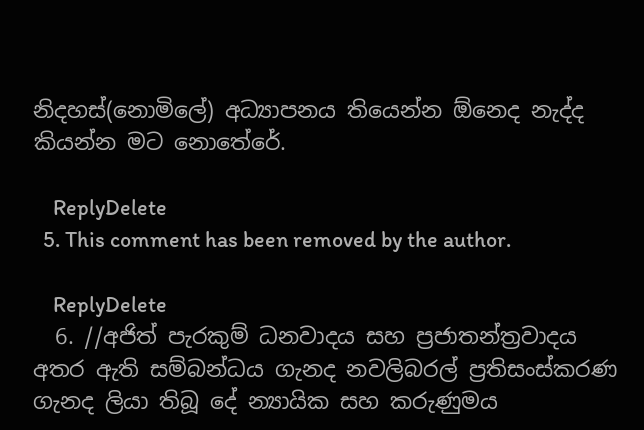නිදහස්(නොමිලේ) අධ්‍යාපනය තියෙන්න ඕනෙද නැද්ද කියන්න මට නොතේරේ.

    ReplyDelete
  5. This comment has been removed by the author.

    ReplyDelete
  6. //අජිත් පැරකුම් ධනවාදය සහ ප්‍රජාතන්ත්‍රවාදය අතර ඇති සම්බන්ධය ගැනද නවලිබරල් ප්‍රතිසංස්කරණ ගැනද ලියා තිබූ දේ න්‍යායික සහ කරුණුමය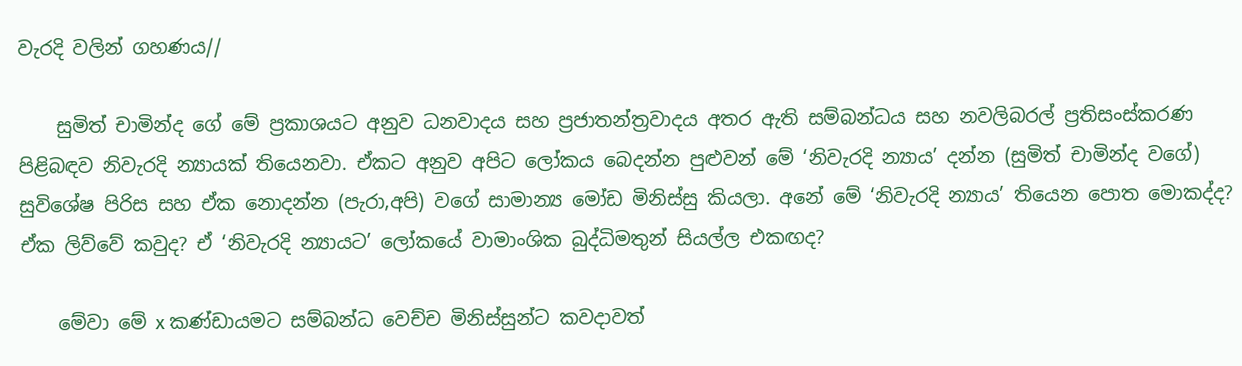වැරදි වලින් ගහණය//

    සුමිත් චාමින්ද ගේ මේ ප්‍රකාශයට අනුව ධනවාදය සහ ප්‍රජාතන්ත්‍රවාදය අතර ඇති සම්බන්ධය සහ නවලිබරල් ප්‍රතිසංස්කරණ පිළිබඳව නිවැරදි න්‍යායක් තියෙනවා. ඒකට අනුව අපිට ලෝකය බෙදන්න පුළුවන් මේ ‘නිවැරදි න්‍යාය’ දන්න (සුමිත් චාමින්ද වගේ) සුවිශේෂ පිරිස සහ ඒක නොදන්න (පැරා,අපි) වගේ සාමාන්‍ය මෝඩ මිනිස්සු කියලා. අනේ මේ ‘නිවැරදි න්‍යාය’ තියෙන පොත මොකද්ද? ඒක ලිව්වේ කවුද? ඒ ‘නිවැරදි න්‍යායට’ ලෝකයේ වාමාංශික බුද්ධිමතුන් සියල්ල එකඟද?

    මේවා මේ x කණ්ඩායමට සම්බන්ධ වෙච්ච මිනිස්සුන්ට කවදාවත්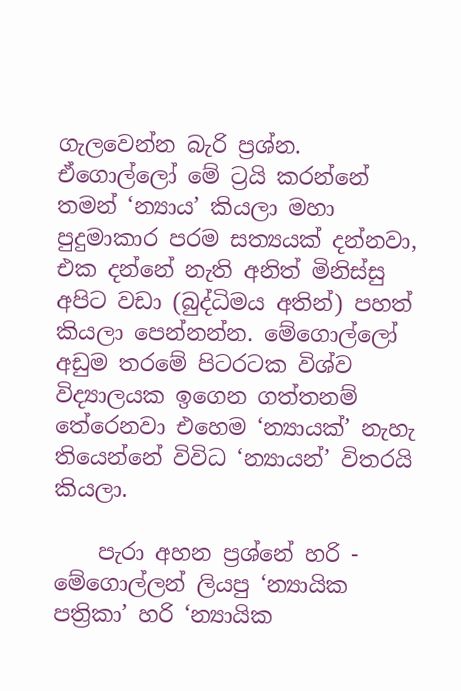ගැලවෙන්න බැරි ප්‍රශ්න. ඒගොල්ලෝ මේ ට්‍රයි කරන්නේ තමන් ‘න්‍යාය’ කියලා මහා පුදුමාකාර පරම සත්‍යයක් දන්නවා, එක දන්නේ නැති අනිත් මිනිස්සු අපිට වඩා (බුද්ධිමය අතින්) පහත් කියලා පෙන්නන්න. මේගොල්ලෝ අඩුම තරමේ පිටරටක විශ්ව විද්‍යාලයක ඉගෙන ගත්තනම් තේරෙනවා එහෙම ‘න්‍යායක්’ නැහැ තියෙන්නේ විවිධ ‘න්‍යායන්’ විතරයි කියලා.

    පැරා අහන ප්‍රශ්නේ හරි - මේගොල්ලන් ලියපු ‘න්‍යායික පත්‍රිකා’ හරි ‘න්‍යායික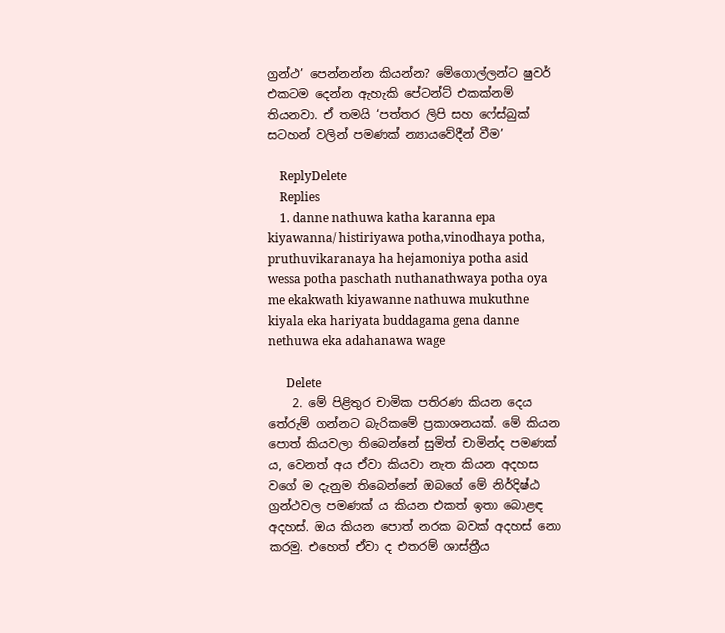ග්‍රන්ථ’ පෙන්නන්න කියන්න? මේගොල්ලන්ට ෂුවර් එකටම දෙන්න ඇහැකි පේටන්ට් එකක්නම් තියනවා. ඒ තමයි ‘පත්තර ලිපි සහ ෆේස්බුක් සටහන් වලින් පමණක් න්‍යායවේදීන් වීම’

    ReplyDelete
    Replies
    1. danne nathuwa katha karanna epa kiyawanna/ histiriyawa potha,vinodhaya potha, pruthuvikaranaya ha hejamoniya potha asid wessa potha paschath nuthanathwaya potha oya me ekakwath kiyawanne nathuwa mukuthne kiyala eka hariyata buddagama gena danne nethuwa eka adahanawa wage

      Delete
    2. මේ පිළිතුර චාමික පතිරණ කියන දෙය තේරුම් ගන්නට බැරිකමේ ප්‍රකාශනයක්. මේ කියන පොත් කියවලා තිබෙන්නේ සුමිත් චාමින්ද පමණක් ය, වෙනත් අය ඒවා කියවා නැත කියන අදහස වගේ ම දැනුම තිබෙන්නේ ඔබගේ මේ නිර්දිෂ්ඨ ග්‍රන්ථවල පමණක් ය කියන එකත් ඉතා බොළඳ අදහස්. ඔය කියන පොත් නරක බවක් අදහස් නො කරමු. එහෙත් ඒවා ද එතරම් ශාස්ත්‍රීය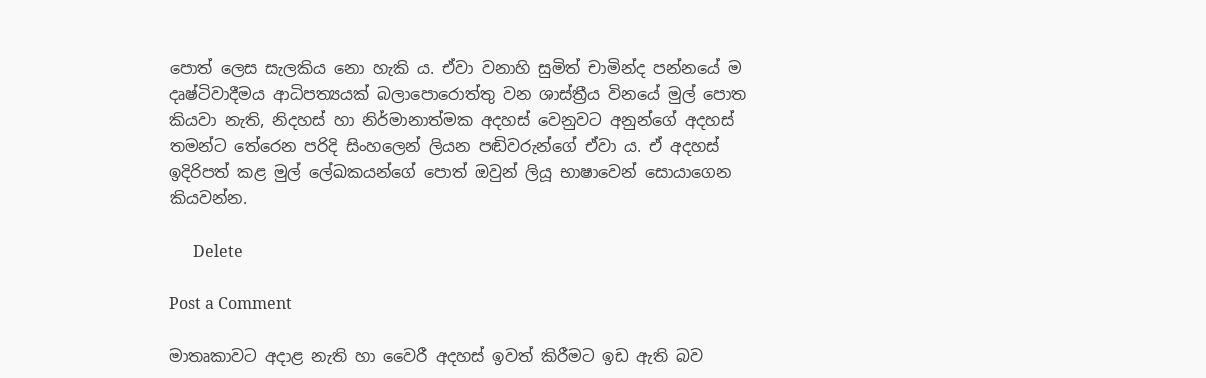පොත් ලෙස සැලකිය නො හැකි ය. ඒවා වනාහි සුමිත් චාමින්ද පන්නයේ ම දෘෂ්ටිවාදීමය ආධිපත්‍යයක් බලාපොරොත්තු වන ශාස්ත්‍රීය විනයේ මුල් පොත කියවා නැති, නිදහස් හා නිර්මානාත්මක අදහස් වෙනුවට අනුන්ගේ අදහස් තමන්ට තේරෙන පරිදි සිංහලෙන් ලියන පඬිවරුන්ගේ ඒවා ය. ඒ අදහස් ඉදිරිපත් කළ මුල් ලේඛකයන්ගේ පොත් ඔවුන් ලියූ භාෂාවෙන් සොයාගෙන කියවන්න.

      Delete

Post a Comment

මාතෘකාවට අදාළ නැති හා වෛරී අදහස් ඉවත් කිරීමට ඉඩ ඇති බව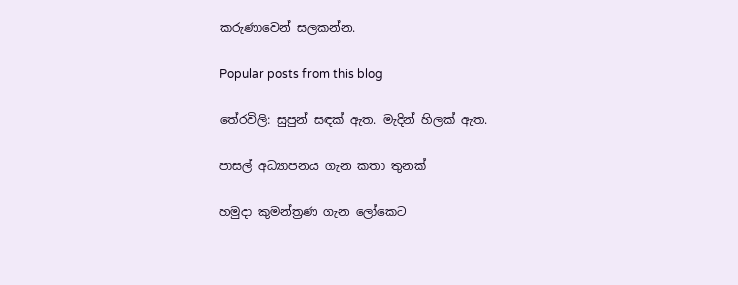කරුණාවෙන් සලකන්න.

Popular posts from this blog

තේරවිලි: සුපුන් සඳක් ඇත. මැදින් හිලක් ඇත.

පාසල් අධ්‍යාපනය ගැන කතා තුනක්

හමුදා කුමන්ත්‍රණ ගැන ලෝකෙට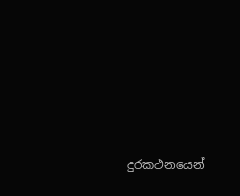දුරකථනයෙන්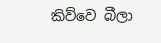කිව්වෙ බීලා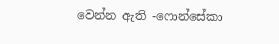වෙන්න ඇති -ෆොන්සේකා